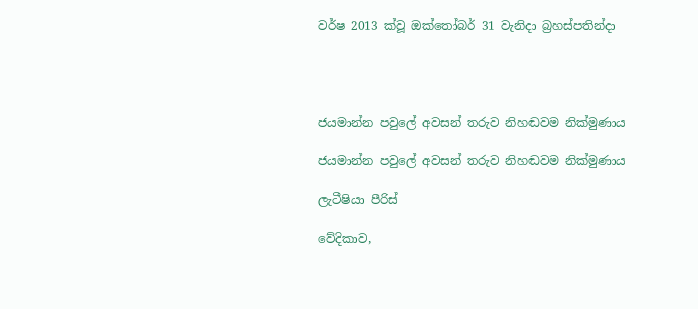වර්ෂ 2013 ක්වූ ඔක්තෝබර් 31 වැනිදා බ්‍රහස්පතින්දා




ජයමාන්න පවුලේ අවසන් තරුව නිහඬවම නික්මුණාය

ජයමාන්න පවුලේ අවසන් තරුව නිහඬවම නික්මුණාය

ලැටීෂියා පීරිස්

වේදිකාව,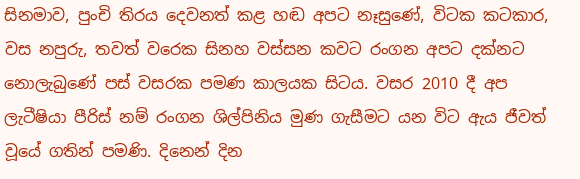සිනමාව, පුංචි තිරය දෙවනත් කළ හඬ අපට නෑසුණේ, විටක කටකාර, වස නපුරු, තවත් වරෙක සිනහ වස්සන කවට රංගන අපට දක්නට නොලැබුණේ පස් වසරක පමණ කාලයක සිටය. වසර 2010 දී අප ලැටීෂියා පීරිස් නම් රංගන ශිල්පිනිය මුණ ගැසීමට යන විට ඇය ජීවත් වූයේ ගතින් පමණි. දිනෙන් දින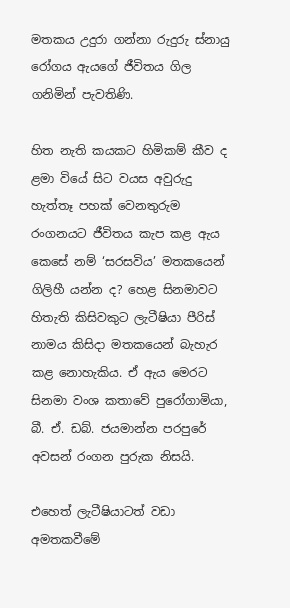මතකය උදුරා ගන්නා රුදුරු ස්නායු රෝගය ඇයගේ ජීවිතය ගිල ගනිමින් පැවතිණි.

හිත නැති කයකට හිමිකම් කීව ද ළමා වියේ සිට වයස අවුරුදු හැත්තෑ පහක් වෙනතුරුම රංගනයට ජීවිතය කැප කළ ඇය කෙසේ නම් ‘සරසවිය’ මතකයෙන් ගිලිහී යන්න ද? හෙළ සිනමාවට හිතැති කිසිවකුට ලැටීෂියා පීරිස් නාමය කිසිදා මතකයෙන් බැහැර කළ නොහැකිය. ඒ ඇය මෙරට සිනමා වංශ කතාවේ පුරෝගාමියා, බී. ඒ. ඩබ්. ජයමාන්න පරපුරේ අවසන් රංගන පුරුක නිසයි.

එහෙත් ලැටීෂියාටත් වඩා අමතකවීමේ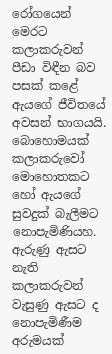රෝගයෙන් මෙරට කලාකරුවන් පීඩා විඳීන බව පසක් කළේ ඇයගේ ජීවිතයේ අවසන් භාගයයි. බොහොමයක් කලාකරුවෝ මොහොතකට හෝ ඇයගේ සුවදුක් බැලීමට නොපැමිණියහ. ඇරුණු ඇසට නැති කලාකරුවන් වැසුණු ඇසට ද නොපැමිණීම අරුමයක්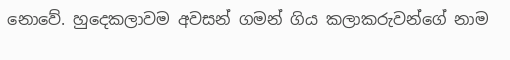නොවේ. හුදෙකලාවම අවසන් ගමන් ගිය කලාකරුවන්ගේ නාම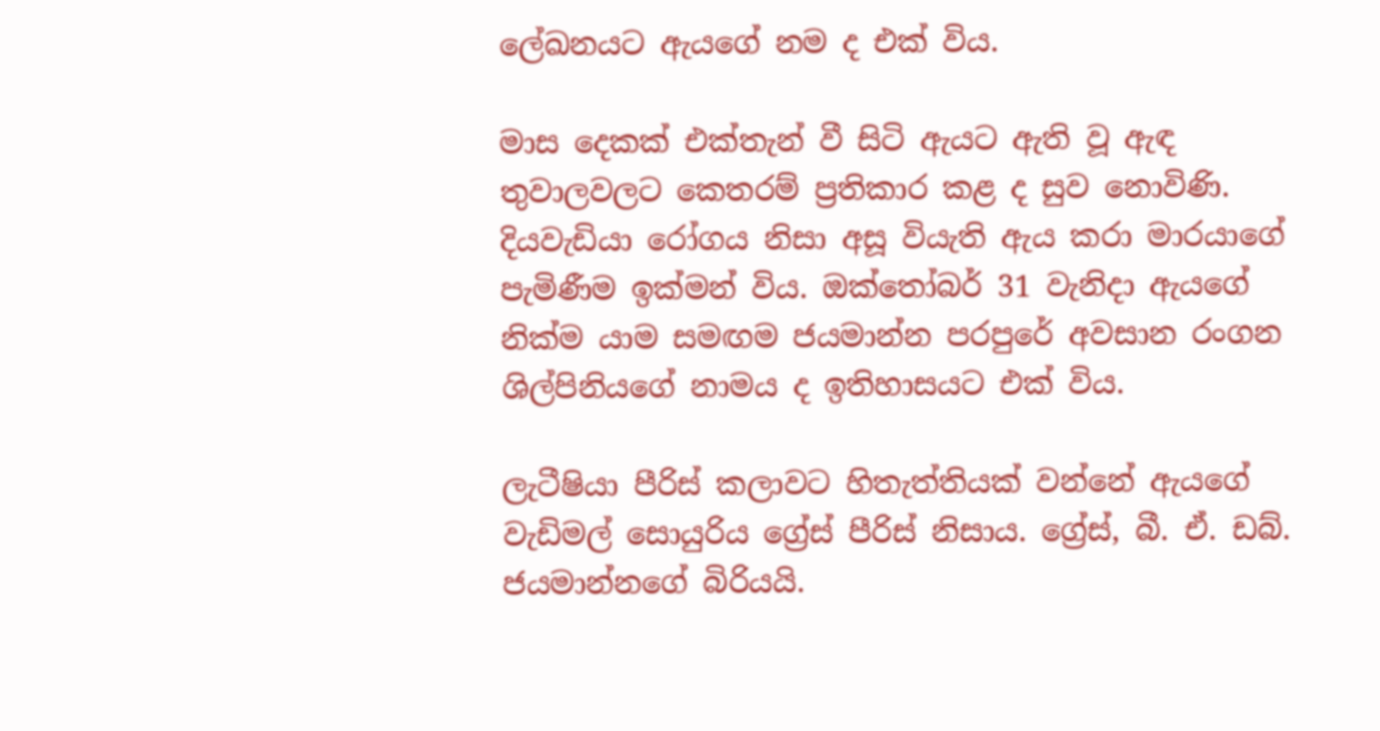ලේඛනයට ඇයගේ නම ද එක් විය.

මාස දෙකක් එක්තැන් වී සිටි ඇයට ඇති වූ ඇඳ තුවාලවලට කෙතරම් ප්‍රතිකාර කළ ද සුව නොවිණි. දියවැඩියා රෝගය නිසා අසූ වියැති ඇය කරා මාරයාගේ පැමිණීම ඉක්මන් විය. ඔක්තෝබර් 31 වැනිදා ඇයගේ නික්ම යාම සමඟම ජයමාන්න පරපුරේ අවසාන රංගන ශිල්පිනියගේ නාමය ද ඉතිහාසයට එක් විය.

ලැටීෂියා පීරිස් කලාවට හිතැත්තියක් වන්නේ ඇයගේ වැඩිමල් සොයුරිය ග්‍රේස් පීරිස් නිසාය. ග්‍රේස්, බී. ඒ. ඩබ්. ජයමාන්නගේ බිරියයි.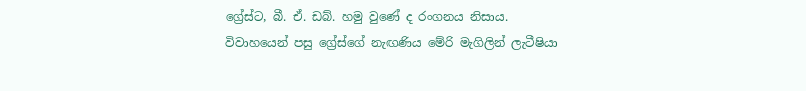ග්‍රේස්ට, බී. ඒ. ඩබ්. හමු වුණේ ද රංගනය නිසාය. විවාහයෙන් පසු ග්‍රේස්ගේ නැඟණිය මේරි මැගිලින් ලැටීෂියා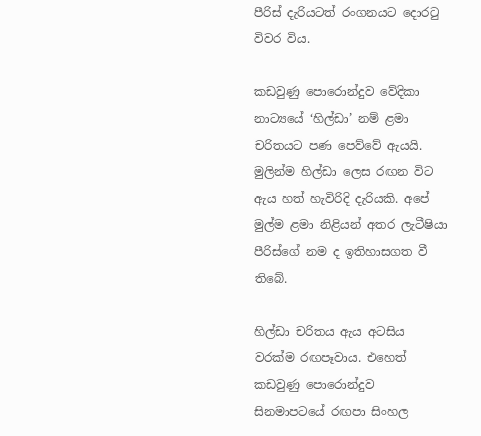පීරිස් දැරියටත් රංගනයට දොරටු විවර විය.

කඩවුණු පොරොන්දුව වේදිකා නාට්‍යයේ ‘හිල්ඩා’ නම් ළමා චරිතයට පණ පෙව්වේ ඇයයි. මුලින්ම හිල්ඩා ලෙස රඟන විට ඇය හත් හැවිරිදි දැරියකි. අපේ මුල්ම ළමා නිළියන් අතර ලැටීෂියා පීරිස්ගේ නම ද ඉතිහාසගත වී තිබේ.

හිල්ඩා චරිතය ඇය අටසිය වරක්ම රඟපෑවාය. එහෙත් කඩවුණු පොරොන්දුව සිනමාපටයේ රඟපා සිංහල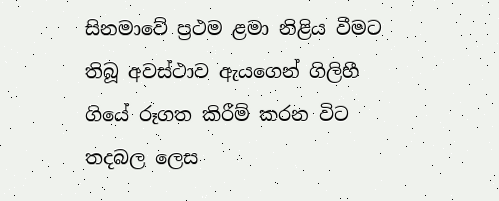සිනමාවේ ප්‍රථම ළමා නිළිය වීමට තිබූ අවස්ථාව ඇයගෙන් ගිලිහී ගියේ රූගත කිරීම් කරන විට තදබල ලෙස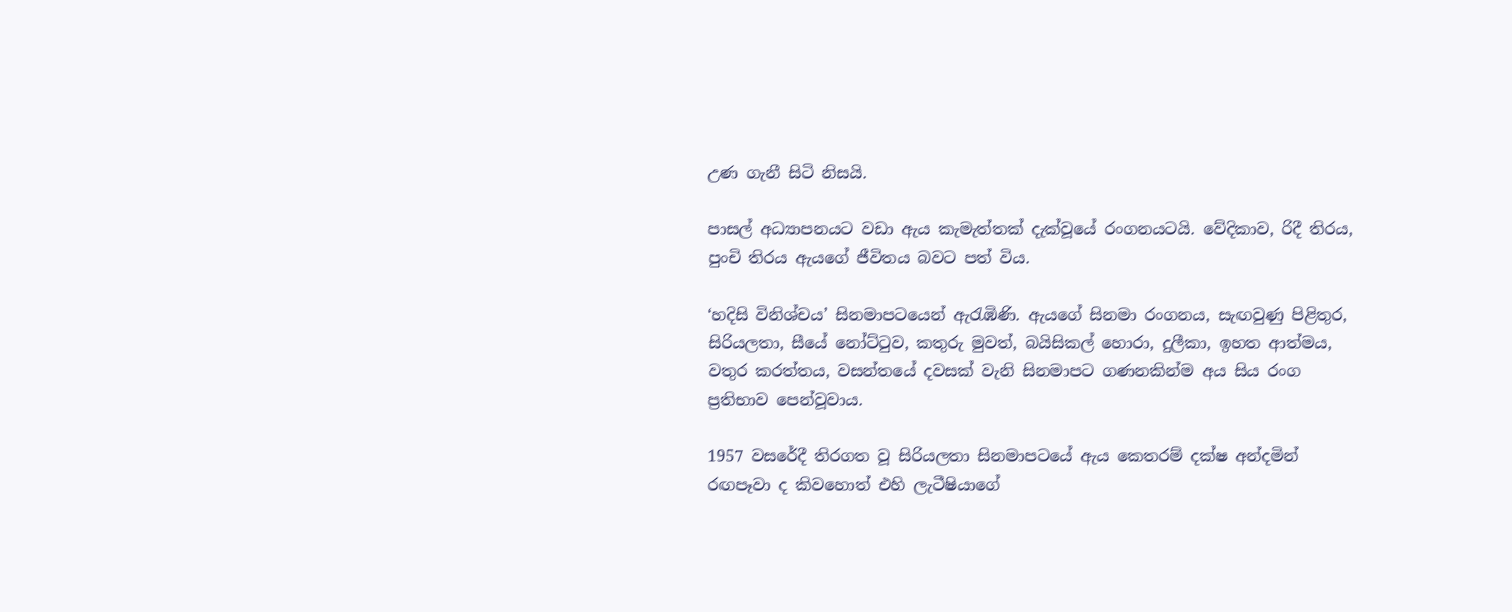උණ ගැනී සිටි නිසයි.

පාසල් අධ්‍යාපනයට වඩා ඇය කැමැත්තක් දැක්වූයේ රංගනයටයි. වේදිකාව, රිදී තිරය, පුංචි තිරය ඇයගේ ජීවිතය බවට පත් විය.

‘හදිසි විනිශ්චය’ සිනමාපටයෙන් ඇරැඹිණි. ඇයගේ සිනමා රංගනය, සැඟවුණු පිළිතුර, සිරියලතා, සීයේ නෝට්ටුව, කතුරු මුවත්, බයිසිකල් හොරා, දුලීකා, ඉහත ආත්මය, වතුර කරත්තය, වසන්තයේ දවසක් වැනි සිනමාපට ගණනකින්ම අය සිය රංග ප්‍රතිභාව පෙන්වූවාය.

1957 වසරේදී තිරගත වූ සිරියලතා සිනමාපටයේ ඇය කෙතරම් දක්ෂ අන්දමින් රඟපෑවා ද කිවහොත් එහි ලැටීෂියාගේ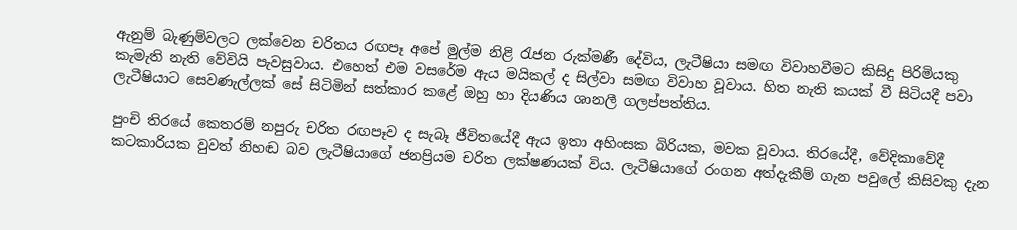ඇනුම් බැණුම්වලට ලක්වෙන චරිතය රඟපෑ අපේ මුල්ම නිළි රැජන රුක්මණී දේවිය, ලැටීෂියා සමඟ විවාහවීමට කිසිදු පිරිමියකු කැමැති නැති වේවියි පැවසුවාය. එහෙත් එම වසරේම ඇය මයිකල් ද සිල්වා සමඟ විවාහ වූවාය. හිත නැති කයක් වී සිටියදී පවා ලැටීෂියාට සෙවණැල්ලක් සේ සිටිමින් සත්කාර කළේ ඔහු හා දියණිය ශානලී ගලප්පත්තිය.

පුංචි තිරයේ කෙතරම් නපුරු චරිත රඟපෑව ද සැබෑ ජීවිතයේදී ඇය ඉතා අහිංසක බිරියක, මවක වූවාය. තිරයේදී, වේදිකාවේදී කටකාරියක වුවත් නිහඬ බව ලැටීෂියාගේ ජනප්‍රියම චරිත ලක්ෂණයක් විය. ලැටීෂියාගේ රංගන අත්දැකීම් ගැන පවුලේ කිසිවකු දැන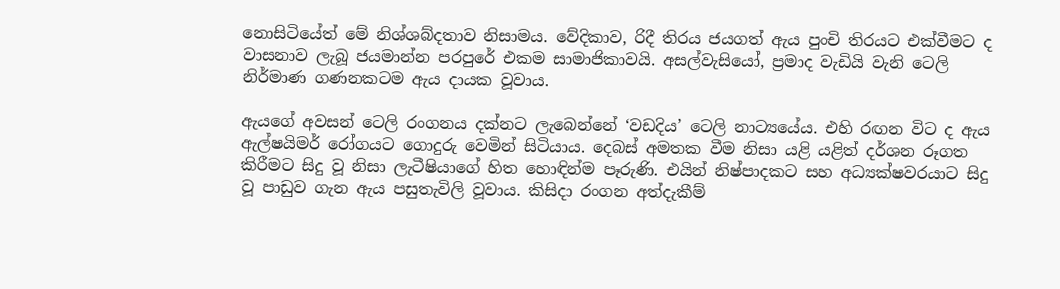නොසිටියේත් මේ නිශ්ශබ්දතාව නිසාමය. වේදිකාව, රිදී තිරය ජයගත් ඇය පුංචි තිරයට එක්වීමට ද වාසනාව ලැබූ ජයමාන්න පරපුරේ එකම සාමාජිකාවයි. අසල්වැසියෝ, ප්‍රමාද වැඩියි වැනි ටෙලි නිර්මාණ ගණනකටම ඇය දායක වූවාය.

ඇයගේ අවසන් ටෙලි රංගනය දක්නට ලැබෙන්නේ ‘වඩදිය’ ටෙලි නාට්‍යයේය. එහි රඟන විට ද ඇය ඇල්ෂයිමර් රෝගයට ගොදුරු වෙමින් සිටියාය. දෙබස් අමතක වීම නිසා යළි යළිත් දර්ශන රූගත කිරීමට සිදු වූ නිසා ලැටීෂියාගේ හිත හොඳින්ම පෑරුණි. එයින් නිෂ්පාදකට සහ අධ්‍යක්ෂවරයාට සිදු වූ පාඩුව ගැන ඇය පසුතැවිලි වූවාය. කිසිදා රංගන අත්දැකීම්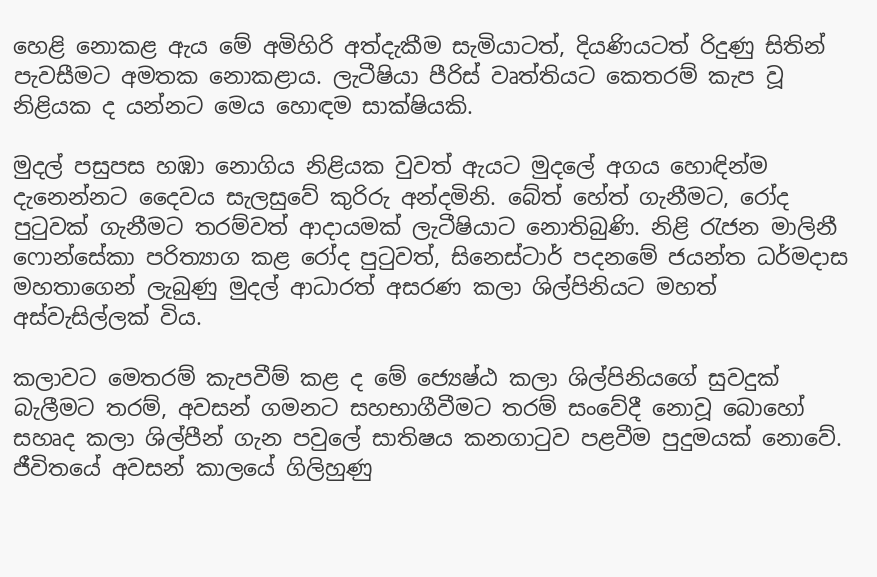හෙළි නොකළ ඇය මේ අමිහිරි අත්දැකීම සැමියාටත්, දියණියටත් රිදුණු සිතින් පැවසීමට අමතක නොකළාය. ලැටීෂියා පීරිස් වෘත්තියට කෙතරම් කැප වූ නිළියක ද යන්නට මෙය හොඳම සාක්ෂියකි.

මුදල් පසුපස හඹා නොගිය නිළියක වුවත් ඇයට මුදලේ අගය හොඳින්ම දැනෙන්නට දෛවය සැලසුවේ කුරිරු අන්දමිනි. බේත් හේත් ගැනීමට, රෝද පුටුවක් ගැනීමට තරම්වත් ආදායමක් ලැටීෂියාට නොතිබුණි. නිළි රැජන මාලිනී ෆොන්සේකා පරිත්‍යාග කළ රෝද පුටුවත්, සිනෙස්ටාර් පදනමේ ජයන්ත ධර්මදාස මහතාගෙන් ලැබුණු මුදල් ආධාරත් අසරණ කලා ශිල්පිනියට මහත් අස්වැසිල්ලක් විය.

කලාවට මෙතරම් කැපවීම් කළ ද මේ ජ්‍යෙෂ්ඨ කලා ශිල්පිනියගේ සුවදුක් බැලීමට තරම්, අවසන් ගමනට සහභාගීවීමට තරම් සංවේදී නොවූ බොහෝ සහෘද කලා ශිල්පීන් ගැන පවුලේ සාතිෂය කනගාටුව පළවීම පුදුමයක් නොවේ. ජීවිතයේ අවසන් කාලයේ ගිලිහුණු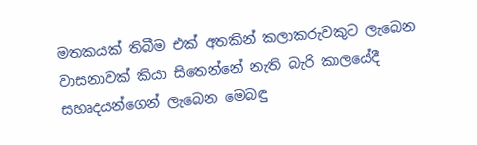මතකයක් තිබීම එක් අතකින් කලාකරුවකුට ලැබෙන වාසනාවක් කියා සිතෙන්නේ නැති බැරි කාලයේදී සහෘදයන්ගෙන් ලැබෙන මෙබඳු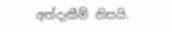අත්දැකීම් නිසයි.